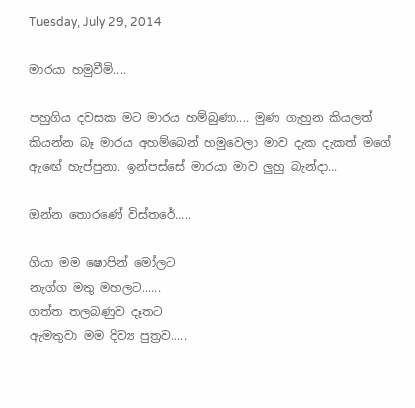Tuesday, July 29, 2014

මාරයා හමුවීමි....

පහුගිය දවසක මට මාරය හම්බුණා.... මුණ ගැහුන කියලත් කියන්න බෑ මාරය අහම්බෙන් හමුවෙලා මාව දැක දැකත් මගේ ඇඟේ හැප්පුනා. ඉන්පස්සේ මාරයා මාව ලුහු බැන්දා...

ඔන්න තොරණේ විස්තරේ.....

ගියා මම ෂොපින් මෝලට
නැග්ග මතු මහලට......
ගත්ත තලබණුව දෑතට
ඇමතුවා මම දිව්‍ය පුත්‍රව.....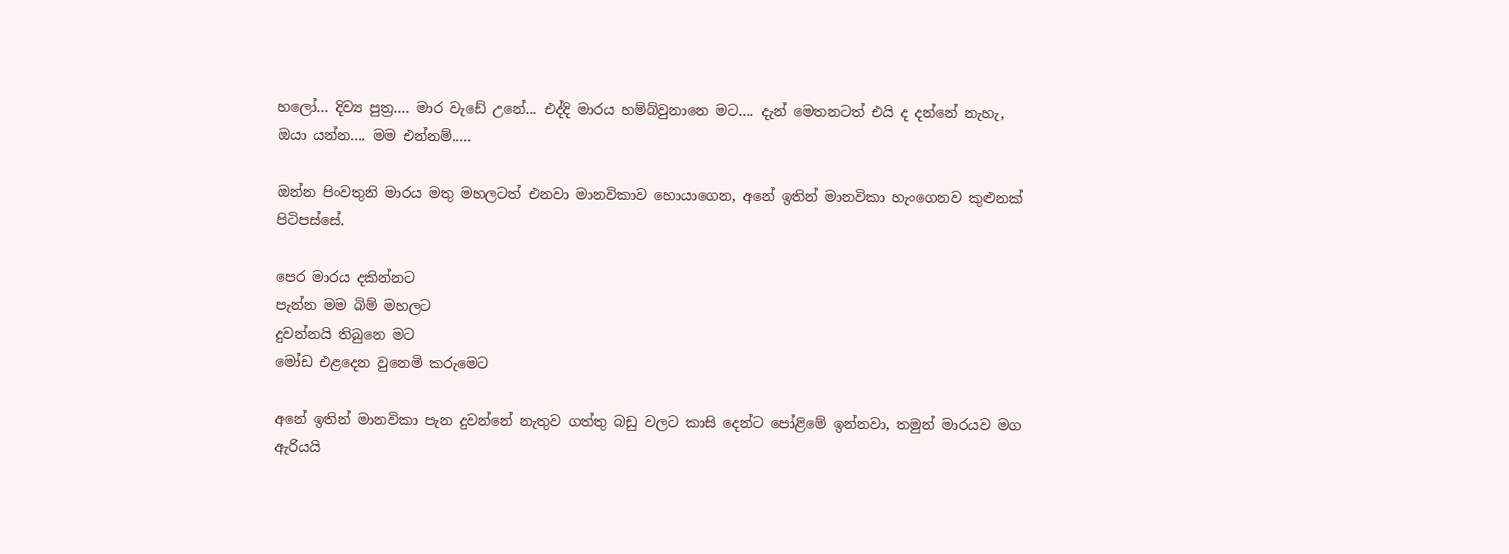හලෝ... දිව්‍ය පුත්‍ර.... මාර වැඩේ උනේ... එද්දි මාරය හම්බ්වුනානෙ මට.... දැන් මෙතනටත් එයි ද දන්නේ නැහැ, ඔයා යන්න.... මම එන්නම්.....

ඔන්න පිංවතුනි මාරය මතු මහලටත් එනවා මානවිකාව හොයාගෙන, අනේ ඉතින් මානවිකා හැංගෙනව කුළුනක් පිටිපස්සේ.

පෙර මාරය දකින්නට
පැන්න මම බිම් මහලට
දුවන්නයි තිබුනෙ මට
මෝඩ එළදෙන වුනෙමි කරුමෙට

අනේ ඉතින් මානවිකා පැන දුවන්නේ නැතුව ගත්තු බඩු වලට කාසි දෙන්ට පෝළිමේ ඉන්නවා, තමුන් මාරයව මග ඇරියයි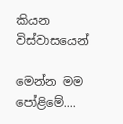කියන විස්වාසයෙන්

මෙන්න මම පෝළිමේ....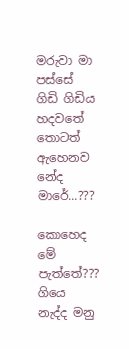මරුවා මා පස්සේ
ගිඩි ගිඩිය හදවතේ
තොටත් ඇහෙනව නේද මාරේ...???

කොහෙද මේ පැත්තේ???
ගියෙ නැද්ද මනු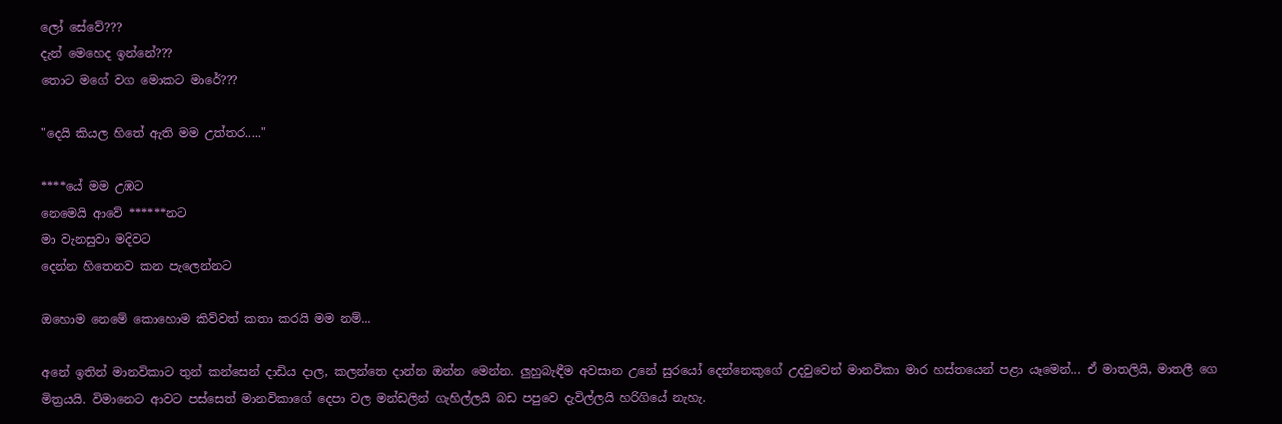ලෝ සේවේ???
දැන් මෙහෙද ඉන්නේ???
තොට මගේ වග මොකට මාරේ???

"දෙයි කියල හිතේ ඇති මම උත්තර....."

****යේ මම උඹට
නෙමෙයි ආවේ ******නට
මා වැනසුවා මදිවට
දෙන්න හිතෙනව කන පැලෙන්නට

ඔහොම නෙමේ කොහොම කිව්වත් කතා කරයි මම නම්...

අනේ ඉතින් මානවිකාට තුන් කන්සෙන් දාඩිය දාල, කලන්තෙ දාන්න ඔන්න මෙන්න. ලුහුබැඳීම අවසාන උනේ සුරයෝ දෙන්නෙකුගේ උදවුවෙන් මානවිකා මාර හස්තයෙන් පළා යෑමෙන්... ඒ මාතලියි, මාතලී ගෙ මිත්‍රයයි. විමානෙට ආවට පස්සෙත් මානවිකාගේ දෙපා වල මන්ඩලින් ගැහිල්ලයි බඩ පපුවෙ දැවිල්ලයි හරිගියේ නැහැ.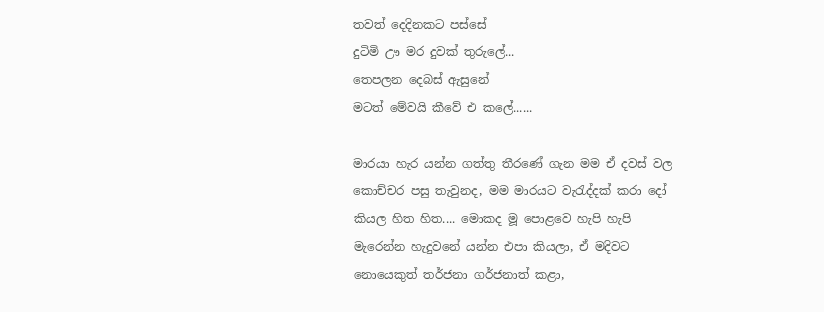තවත් දෙදිනකට පස්සේ
දුටිමි ඌ මර දුවක් තුරුලේ...
තෙපලන දෙබස් ඇසුනේ
මටත් මේවයි කීවේ එ කලේ......

මාරයා හැර යන්න ගත්තු තීරණේ ගැන මම ඒ දවස් වල කොච්චර පසු තැවුනද, මම මාරයට වැරැද්දක් කරා දෝ කියල හිත හිත.... මොකද මූ පොළවෙ හැපි හැපි මැරෙන්න හැදුවනේ යන්න එපා කියලා, ඒ මදිවට නොයෙකුත් තර්ජනා ගර්ජනාත් කළා,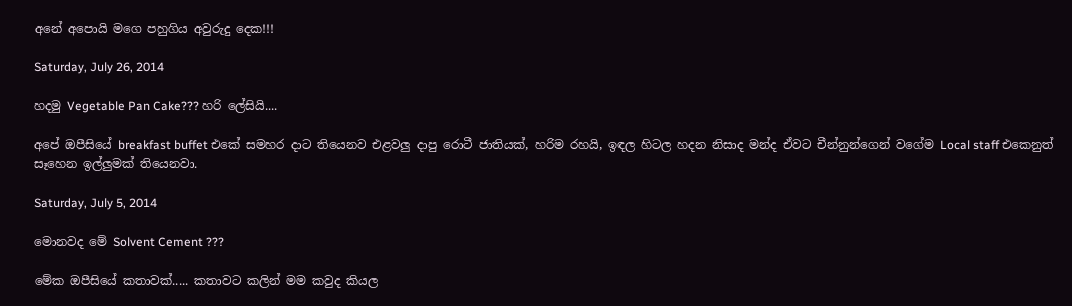අනේ අපොයි මගෙ පහුගිය අවුරුදු දෙක!!!

Saturday, July 26, 2014

හදමු Vegetable Pan Cake??? හරි ලේසියි....

අපේ ඔපීසියේ breakfast buffet එකේ සමහර දාට තියෙනව එළවලු දාපු රොටී ජාතියක්, හරිම රහයි, ඉඳල හිටල හදන නිසාද මන්ද ඒවට චීන්නුන්ගෙන් වගේම Local staff එකෙනුත් සෑහෙන ඉල්ලුමක් තියෙනවා.

Saturday, July 5, 2014

මොනවද මේ Solvent Cement ???

මේක ඔපීසියේ කතාවක්..... කතාවට කලින් මම කවුද කියල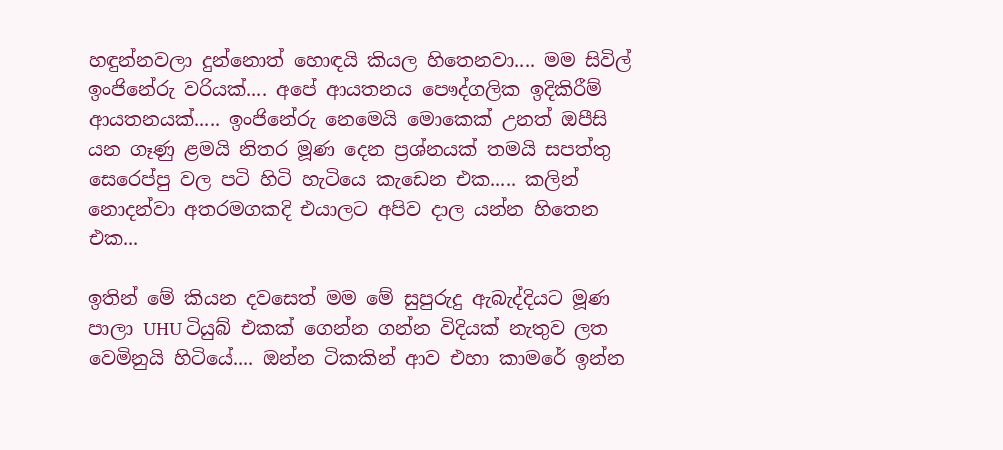හඳුන්නවලා දුන්නොත් හොඳයි කියල හිතෙනවා.... මම සිවිල් ඉංජිනේරු වරියක්.... අපේ ආයතනය පෞද්ගලික ඉදිකිරීම් ආයතනයක්..... ඉංජිනේරු නෙමෙයි මොකෙක් උනත් ඔපීසි යන ගෑණු ළමයි නිතර මූණ දෙන ප්‍රශ්නයක් තමයි සපත්තු සෙරෙප්පු වල පටි හිටි හැටියෙ කැඩෙන එක..... කලින් නොදන්වා අතරමගකදි එයාලට අපිව දාල යන්න හිතෙන එක...

ඉතින් මේ කියන දවසෙත් මම මේ සුපුරුදු ඇබැද්දියට මූණ පාලා UHU ටියුබ් එකක් ගෙන්න ගන්න විදියක් නැතුව ලත වෙමිනුයි හිටියේ.... ඔන්න ටිකකින් ආව එහා කාමරේ ඉන්න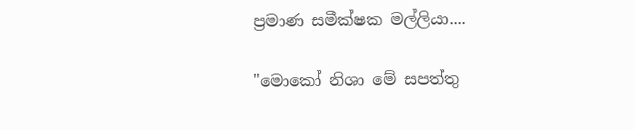ප්‍රමාණ සමීක්ෂක මල්ලියා....

"මොකෝ නිශා මේ සපත්තු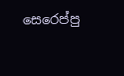සෙරෙප්පු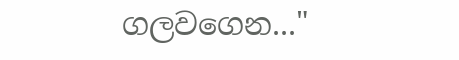ගලවගෙන..."